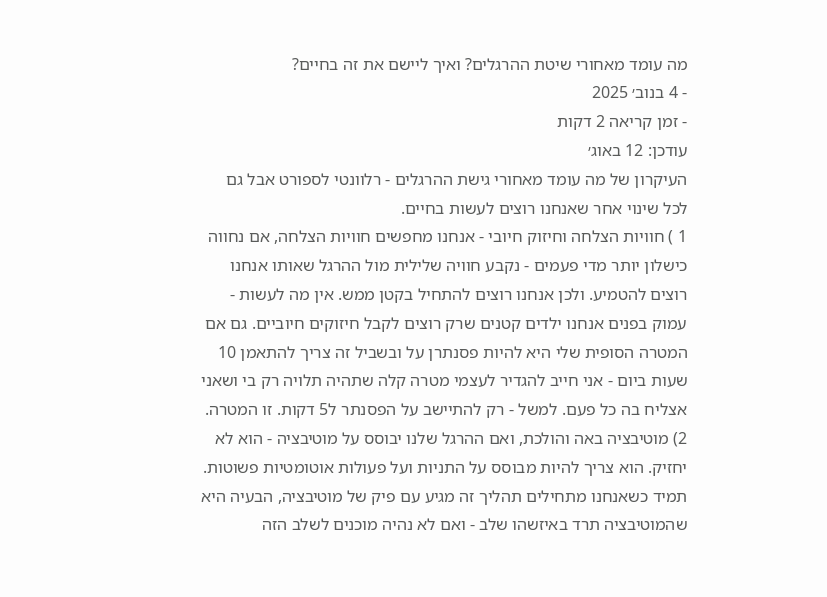מה עומד מאחורי שיטת ההרגלים? ואיך ליישם את זה בחיים?
- 4 בנוב׳ 2025
- זמן קריאה 2 דקות
עודכן: 12 באוג׳
העיקרון של מה עומד מאחורי גישת ההרגלים - רלוונטי לספורט אבל גם לכל שינוי אחר שאנחנו רוצים לעשות בחיים.
1 ) חוויות הצלחה וחיזוק חיובי - אנחנו מחפשים חוויות הצלחה, אם נחווה כישלון יותר מדי פעמים - נקבע חוויה שלילית מול ההרגל שאותו אנחנו רוצים להטמיע. ולכן אנחנו רוצים להתחיל בקטן ממש. אין מה לעשות - עמוק בפנים אנחנו ילדים קטנים שרק רוצים לקבל חיזוקים חיוביים. גם אם המטרה הסופית שלי היא להיות פסנתרן על ובשביל זה צריך להתאמן 10 שעות ביום - אני חייב להגדיר לעצמי מטרה קלה שתהיה תלויה רק בי ושאני אצליח בה כל פעם. למשל - רק להתיישב על הפסנתר ל5 דקות. זו המטרה.
2) מוטיבציה באה והולכת, ואם ההרגל שלנו יבוסס על מוטיבציה - הוא לא יחזיק. הוא צריך להיות מבוסס על התניות ועל פעולות אוטומטיות פשוטות. תמיד כשאנחנו מתחילים תהליך זה מגיע עם פיק של מוטיבציה, הבעיה היא שהמוטיבציה תרד באיזשהו שלב - ואם לא נהיה מוכנים לשלב הזה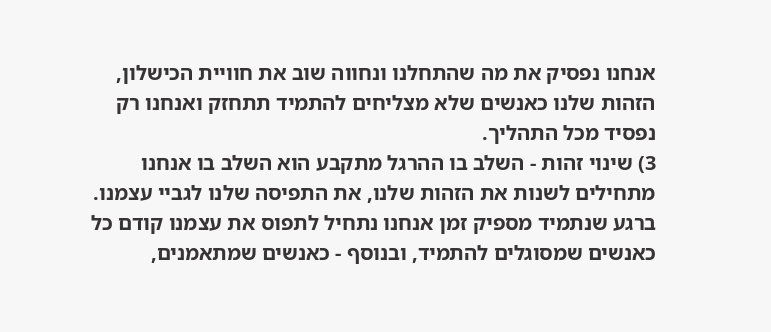אנחנו נפסיק את מה שהתחלנו ונחווה שוב את חוויית הכישלון, הזהות שלנו כאנשים שלא מצליחים להתמיד תתחזק ואנחנו רק נפסיד מכל התהליך.
3) שינוי זהות - השלב בו ההרגל מתקבע הוא השלב בו אנחנו מתחילים לשנות את הזהות שלנו, את התפיסה שלנו לגביי עצמנו. ברגע שנתמיד מספיק זמן אנחנו נתחיל לתפוס את עצמנו קודם כל כאנשים שמסוגלים להתמיד, ובנוסף - כאנשים שמתאמנים,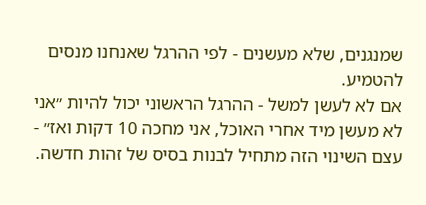שמנגנים, שלא מעשנים - לפי ההרגל שאנחנו מנסים להטמיע.
אם לא לעשן למשל - ההרגל הראשוני יכול להיות ״אני לא מעשן מיד אחרי האוכל, אני מחכה 10 דקות ואז״ - עצם השינוי הזה מתחיל לבנות בסיס של זהות חדשה.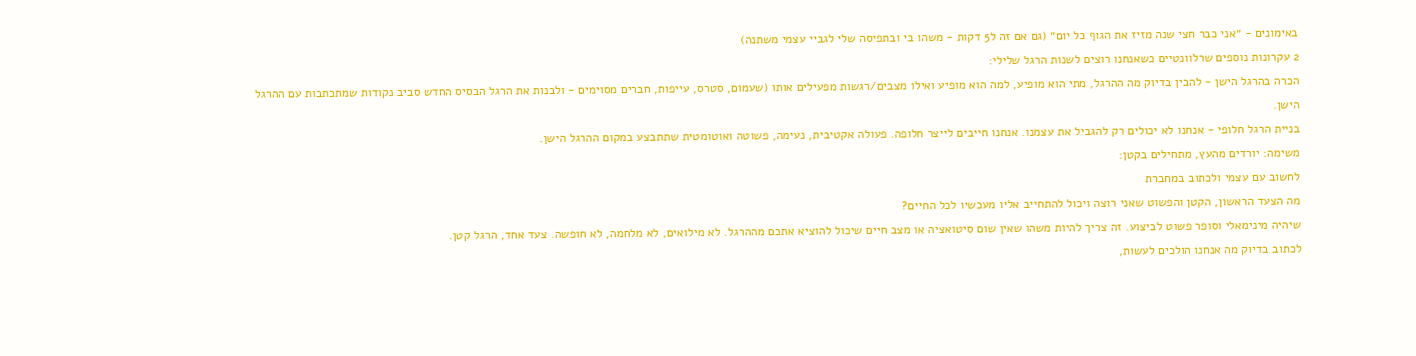באימונים - ״אני כבר חצי שנה מזיז את הגוף כל יום״ (גם אם זה ל5 דקות - משהו בי ובתפיסה שלי לגביי עצמי משתנה)
2 עקרונות נוספים שרלוונטיים כשאנחנו רוצים לשנות הרגל שלילי:
הכרה בהרגל הישן - להבין בדיוק מה ההרגל, מתי הוא מופיע, למה הוא מופיע ואילו מצבים/רגשות מפעילים אותו (שעמום, סטרס, עייפות, חברים מסוימים - ולבנות את הרגל הבסיס החדש סביב נקודות שמתכתבות עם ההרגל הישן.
בניית הרגל חלופי - אנחנו לא יכולים רק להגביל את עצמנו. אנחנו חייבים לייצר חלופה. פעולה אקטיבית, נעימה, פשוטה ואוטומטית שתתבצע במקום ההרגל הישן.
משימה: יורדים מהעץ, מתחילים בקטן:
לחשוב עם עצמי ולכתוב במחברת
מה הצעד הראשון, הקטן והפשוט שאני רוצה ויכול להתחייב אליו מעכשיו לכל החיים?
שיהיה מינימאלי וסופר פשוט לביצוע. זה צריך להיות משהו שאין שום סיטואציה או מצב חיים שיכול להוציא אתכם מההרגל. לא מילואים, לא מלחמה, לא חופשה. צעד אחד, הרגל קטן.
לכתוב בדיוק מה אנחנו הולכים לעשות,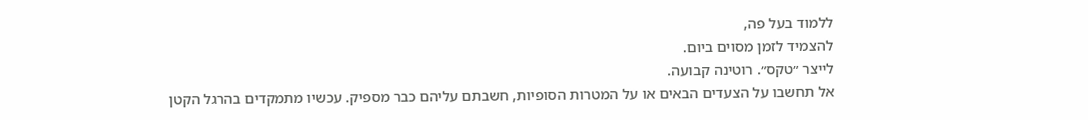ללמוד בעל פה,
להצמיד לזמן מסוים ביום.
לייצר ״טקס״. רוטינה קבועה.
אל תחשבו על הצעדים הבאים או על המטרות הסופיות, חשבתם עליהם כבר מספיק. עכשיו מתמקדים בהרגל הקטן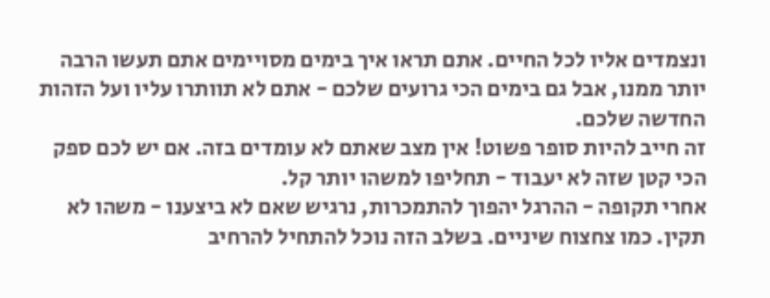ונצמדים אליו לכל החיים. אתם תראו איך בימים מסויימים אתם תעשו הרבה יותר ממנו, אבל גם בימים הכי גרועים שלכם - אתם לא תוותרו עליו ועל הזהות החדשה שלכם.
זה חייב להיות סופר פשוט! אין מצב שאתם לא עומדים בזה. אם יש לכם ספק הכי קטן שזה לא יעבוד - תחליפו למשהו יותר קל.
אחרי תקופה - ההרגל יהפוך להתמכרות, נרגיש שאם לא ביצענו - משהו לא תקין. כמו צחצוח שיניים. בשלב הזה נוכל להתחיל להרחיב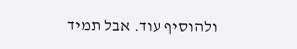ולהוסיף עוד. אבל תמיד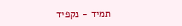תמיד - נקפיד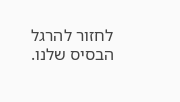לחזור להרגל הבסיס שלנו.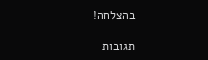בהצלחה!

תגובות